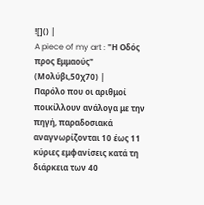![]() |
A piece of my art : "Η Οδός προς Εμμαούς" (Μολύβι,50χ70) |
Παρόλο που οι αριθμοί ποικίλλουν ανάλογα με την πηγή, παραδοσιακά αναγνωρίζονται 10 έως 11 κύριες εμφανίσεις κατά τη διάρκεια των 40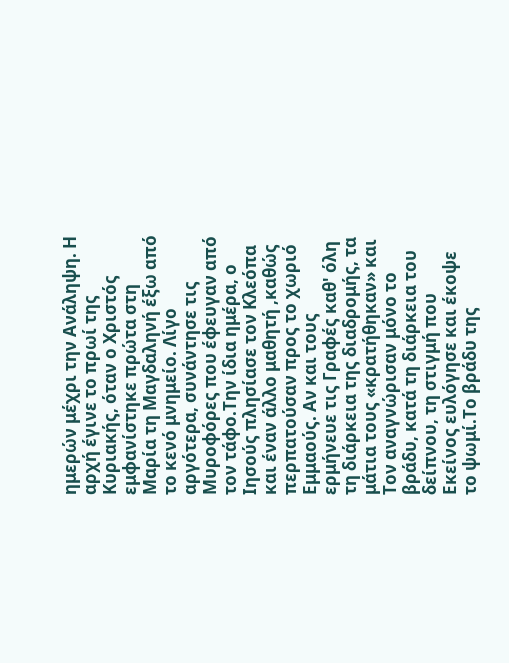ημερών μέχρι την Ανάληψη. Η αρχή έγινε το πρωί της Κυριακής, όταν ο Χριστός εμφανίστηκε πρώτα στη Μαρία τη Μαγδαληνή έξω από το κενό μνημείο. Λίγο αργότερα, συνάντησε τις Μυροφόρες που έφευγαν από τον τάφο.Την ίδια ημέρα, ο Ιησούς πλησίασε τον Κλεόπα και έναν άλλο μαθητή ,καθώς περπατούσαν προς το χωριό Εμμαούς. Αν και τους ερμήνευε τις Γραφές καθ' όλη τη διάρκεια της διαδρομής, τα μάτια τους «κρατήθηκαν» και Τον αναγνώρισαν μόνο το βράδυ, κατά τη διάρκεια του δείπνου, τη στιγμή που Εκείνος ευλόγησε και έκοψε το ψωμί.Το βράδυ της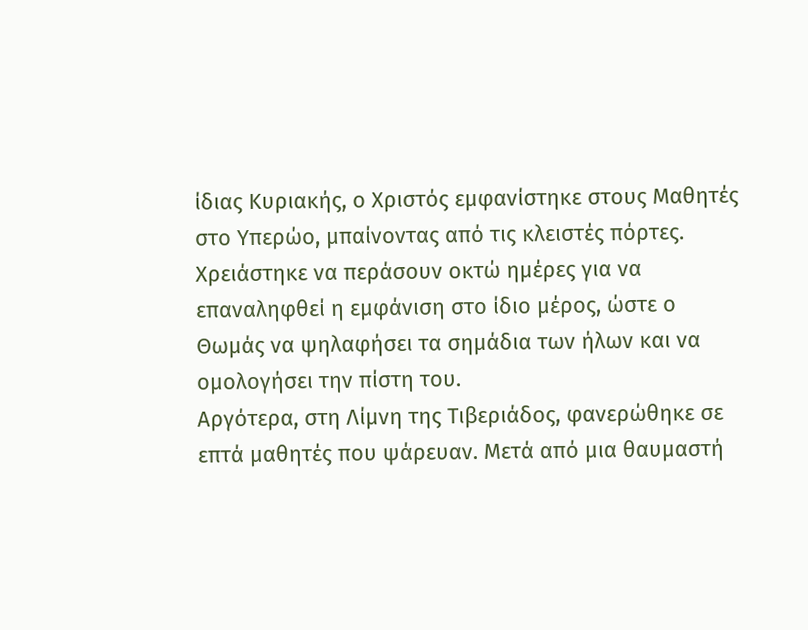ίδιας Κυριακής, ο Χριστός εμφανίστηκε στους Μαθητές στο Υπερώο, μπαίνοντας από τις κλειστές πόρτες. Χρειάστηκε να περάσουν οκτώ ημέρες για να επαναληφθεί η εμφάνιση στο ίδιο μέρος, ώστε ο Θωμάς να ψηλαφήσει τα σημάδια των ήλων και να ομολογήσει την πίστη του.
Αργότερα, στη Λίμνη της Τιβεριάδος, φανερώθηκε σε επτά μαθητές που ψάρευαν. Μετά από μια θαυμαστή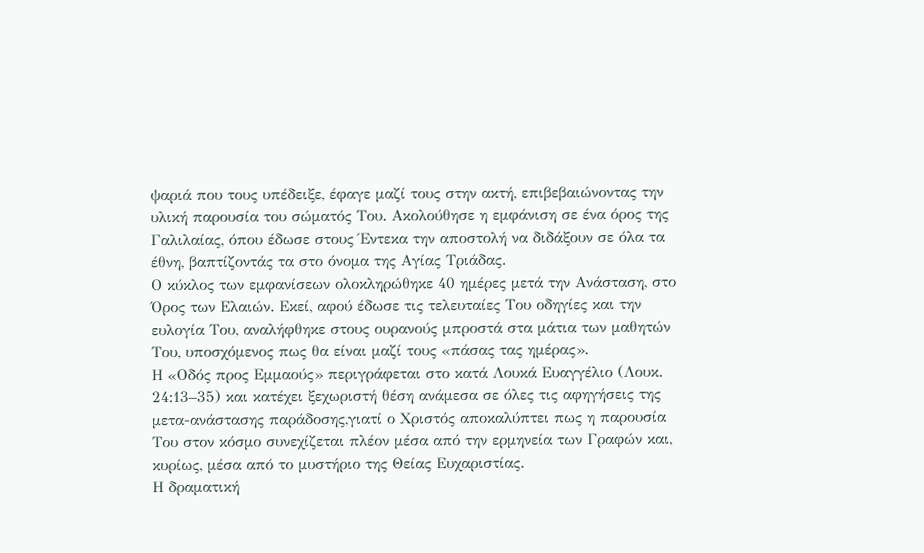ψαριά που τους υπέδειξε, έφαγε μαζί τους στην ακτή, επιβεβαιώνοντας την υλική παρουσία του σώματός Του. Ακολούθησε η εμφάνιση σε ένα όρος της Γαλιλαίας, όπου έδωσε στους Έντεκα την αποστολή να διδάξουν σε όλα τα έθνη, βαπτίζοντάς τα στο όνομα της Αγίας Τριάδας.
Ο κύκλος των εμφανίσεων ολοκληρώθηκε 40 ημέρες μετά την Ανάσταση, στο Όρος των Ελαιών. Εκεί, αφού έδωσε τις τελευταίες Του οδηγίες και την ευλογία Του, αναλήφθηκε στους ουρανούς μπροστά στα μάτια των μαθητών Του, υποσχόμενος πως θα είναι μαζί τους «πάσας τας ημέρας».
Η «Οδός προς Εμμαούς» περιγράφεται στο κατά Λουκά Ευαγγέλιο (Λουκ. 24:13–35) και κατέχει ξεχωριστή θέση ανάμεσα σε όλες τις αφηγήσεις της μετα-ανάστασης παράδοσης,γιατί ο Χριστός αποκαλύπτει πως η παρουσία Του στον κόσμο συνεχίζεται πλέον μέσα από την ερμηνεία των Γραφών και, κυρίως, μέσα από το μυστήριο της Θείας Ευχαριστίας.
Η δραματική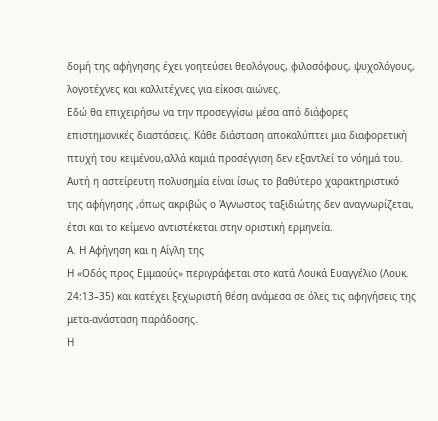δομή της αφήγησης έχει γοητεύσει θεολόγους, φιλοσόφους, ψυχολόγους, λογοτέχνες και καλλιτέχνες για είκοσι αιώνες.
Εδώ θα επιχειρήσω να την προσεγγίσω μέσα από διάφορες επιστημονικές διαστάσεις. Κάθε διάσταση αποκαλύπτει μια διαφορετική πτυχή του κειμένου,αλλά καμιά προσέγγιση δεν εξαντλεί το νόημά του. Αυτή η αστείρευτη πολυσημία είναι ίσως το βαθύτερο χαρακτηριστικό της αφήγησης ,όπως ακριβώς ο Άγνωστος ταξιδιώτης δεν αναγνωρίζεται, έτσι και το κείμενο αντιστέκεται στην οριστική ερμηνεία.
Α. Η Αφήγηση και η Αίγλη της
Η «Οδός προς Εμμαούς» περιγράφεται στο κατά Λουκά Ευαγγέλιο (Λουκ. 24:13–35) και κατέχει ξεχωριστή θέση ανάμεσα σε όλες τις αφηγήσεις της μετα-ανάσταση παράδοσης.
Η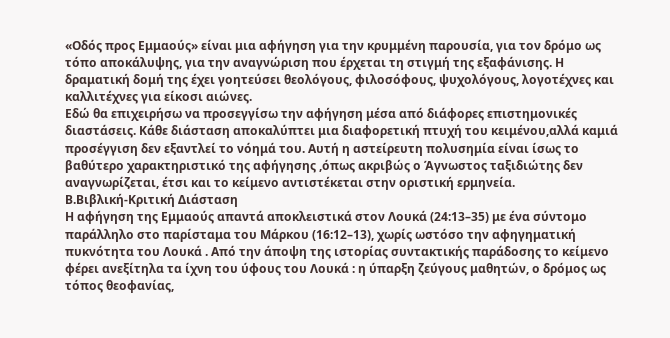«Οδός προς Εμμαούς» είναι μια αφήγηση για την κρυμμένη παρουσία, για τον δρόμο ως τόπο αποκάλυψης, για την αναγνώριση που έρχεται τη στιγμή της εξαφάνισης. Η δραματική δομή της έχει γοητεύσει θεολόγους, φιλοσόφους, ψυχολόγους, λογοτέχνες και καλλιτέχνες για είκοσι αιώνες.
Εδώ θα επιχειρήσω να προσεγγίσω την αφήγηση μέσα από διάφορες επιστημονικές διαστάσεις. Κάθε διάσταση αποκαλύπτει μια διαφορετική πτυχή του κειμένου,αλλά καμιά προσέγγιση δεν εξαντλεί το νόημά του. Αυτή η αστείρευτη πολυσημία είναι ίσως το βαθύτερο χαρακτηριστικό της αφήγησης ,όπως ακριβώς ο Άγνωστος ταξιδιώτης δεν αναγνωρίζεται, έτσι και το κείμενο αντιστέκεται στην οριστική ερμηνεία.
Β.Βιβλική-Κριτική Διάσταση
Η αφήγηση της Εμμαούς απαντά αποκλειστικά στον Λουκά (24:13–35) με ένα σύντομο παράλληλο στο παρίσταμα του Μάρκου (16:12–13), χωρίς ωστόσο την αφηγηματική πυκνότητα του Λουκά . Από την άποψη της ιστορίας συντακτικής παράδοσης το κείμενο φέρει ανεξίτηλα τα ίχνη του ύφους του Λουκά : η ύπαρξη ζεύγους μαθητών, ο δρόμος ως τόπος θεοφανίας,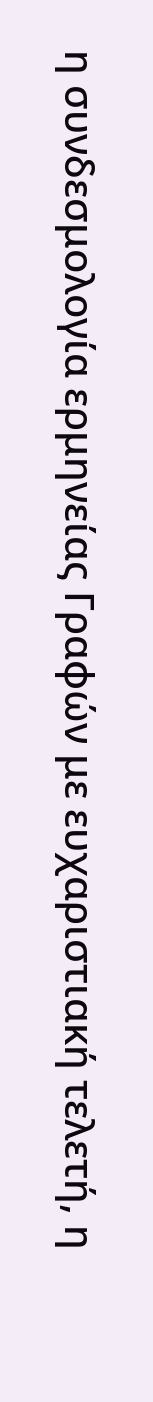η συνδεσμολογία ερμηνείας Γραφών με ευχαριστιακή τελετή, η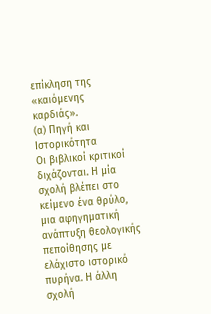επίκληση της «καιόμενης καρδιάς».
(α) Πηγή και Ιστορικότητα
Οι βιβλικοί κριτικοί διχάζονται. Η μία σχολή βλέπει στο κείμενο ένα θρύλο, μια αφηγηματική ανάπτυξη θεολογικής πεποίθησης με ελάχιστο ιστορικό πυρήνα. Η άλλη σχολή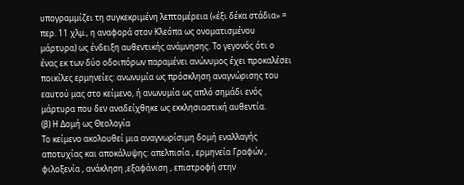υπογραμμίζει τη συγκεκριμένη λεπτομέρεια («έξι δέκα στάδια» = περ. 11 χλμ., η αναφορά στον Κλεόπα ως ονοματισμένου μάρτυρα) ως ένδειξη αυθεντικής ανάμνησης. Το γεγονός ότι ο ένας εκ των δύο οδοιπόρων παραμένει ανώνυμος έχει προκαλέσει ποικίλες ερμηνείες: ανωνυμία ως πρόσκληση αναγνώρισης του εαυτού μας στο κείμενο, ή ανωνυμία ως απλό σημάδι ενός μάρτυρα που δεν αναδείχθηκε ως εκκλησιαστική αυθεντία.
(β) Η Δομή ως Θεολογία
Το κείμενο ακολουθεί μια αναγνωρίσιμη δομή εναλλαγής αποτυχίας και αποκάλυψης: απελπισία , ερμηνεία Γραφών , φιλοξενία , ανάκληση ,εξαφάνιση , επιστροφή στην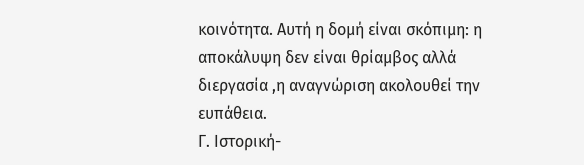κοινότητα. Αυτή η δομή είναι σκόπιμη: η αποκάλυψη δεν είναι θρίαμβος αλλά διεργασία ,η αναγνώριση ακολουθεί την ευπάθεια.
Γ. Ιστορική-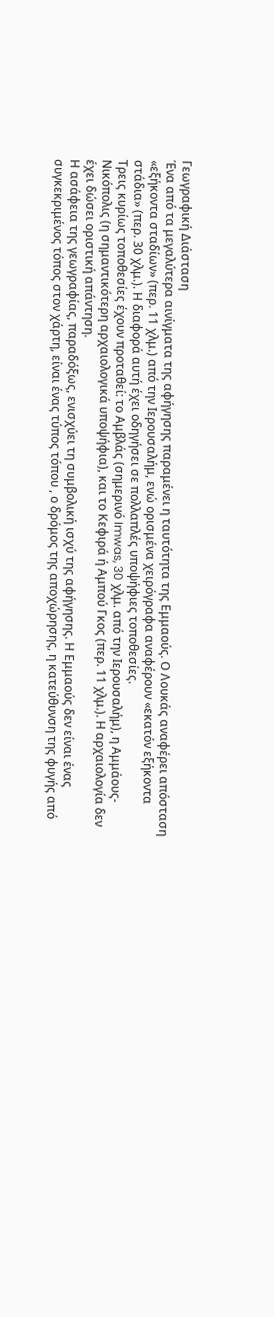Γεωγραφική Διάσταση
Ένα από τα μεγαλύτερα αινίγματα της αφήγησης παραμένει η ταυτότητα της Εμμαούς. Ο Λουκάς αναφέρει απόσταση «εξήκοντα σταδίων» (περ. 11 χλμ.) από την Ιερουσαλήμ, ενώ ορισμένα χειρόγραφα αναφέρουν «εκατόν εξήκοντα στάδια» (περ. 30 χλμ.). Η διαφορά αυτή έχει οδηγήσει σε πολλαπλές υποψήφιες τοποθεσίες.
Τρεις κυρίως τοποθεσίες έχουν προταθεί: το Αμβλάς (σημερινό Imwas, 30 χλμ. από την Ιερουσαλήμ), η Αμμάους-Νικόπολις (η σημαντικότερη αρχαιολογικά υποψήφια), και το Κεφιρά ή Αμπού Γκος (περ. 11 χλμ.). Η αρχαιολογία δεν έχει δώσει οριστική απάντηση.
Η ασάφεια της γεωγραφίας, παραδόξως, ενισχύει τη συμβολική ισχύ της αφήγησης. Η Εμμαούς δεν είναι ένας συγκεκριμένος τόπος στον χάρτη, είναι ένας τύπος τόπου , ο δρόμος της αποχώρησης, η κατεύθυνση της φυγής από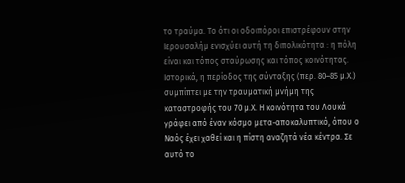το τραύμα. Το ότι οι οδοιπόροι επιστρέφουν στην Ιερουσαλήμ ενισχύει αυτή τη διπολικότητα : η πόλη είναι και τόπος σταύρωσης και τόπος κοινότητας.
Ιστορικά, η περίοδος της σύνταξης (περ. 80–85 μ.Χ.) συμπίπτει με την τραυματική μνήμη της καταστροφής του 70 μ.Χ. Η κοινότητα του Λουκά γράφει από έναν κόσμο μετα-αποκαλυπτικό, όπου ο Ναός έχει χαθεί και η πίστη αναζητά νέα κέντρα. Σε αυτό το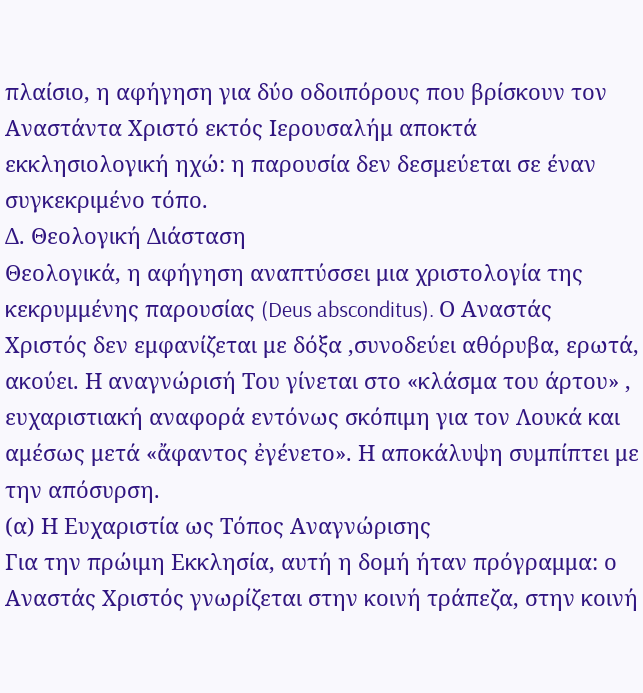πλαίσιο, η αφήγηση για δύο οδοιπόρους που βρίσκουν τον Αναστάντα Χριστό εκτός Ιερουσαλήμ αποκτά εκκλησιολογική ηχώ: η παρουσία δεν δεσμεύεται σε έναν συγκεκριμένο τόπο.
Δ. Θεολογική Διάσταση
Θεολογικά, η αφήγηση αναπτύσσει μια χριστολογία της κεκρυμμένης παρουσίας (Deus absconditus). Ο Αναστάς Χριστός δεν εμφανίζεται με δόξα ,συνοδεύει αθόρυβα, ερωτά, ακούει. Η αναγνώρισή Του γίνεται στο «κλάσμα του άρτου» , ευχαριστιακή αναφορά εντόνως σκόπιμη για τον Λουκά και αμέσως μετά «ἄφαντος ἐγένετο». Η αποκάλυψη συμπίπτει με την απόσυρση.
(α) Η Ευχαριστία ως Τόπος Αναγνώρισης
Για την πρώιμη Εκκλησία, αυτή η δομή ήταν πρόγραμμα: ο Αναστάς Χριστός γνωρίζεται στην κοινή τράπεζα, στην κοινή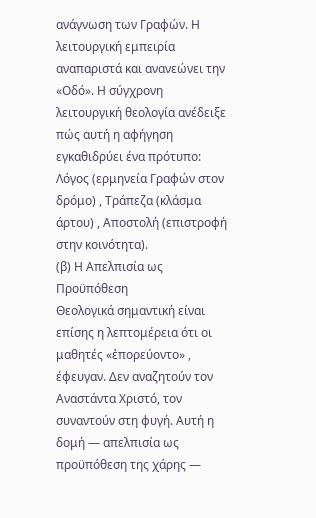ανάγνωση των Γραφών. Η λειτουργική εμπειρία αναπαριστά και ανανεώνει την «Οδό». Η σύγχρονη λειτουργική θεολογία ανέδειξε πώς αυτή η αφήγηση εγκαθιδρύει ένα πρότυπο: Λόγος (ερμηνεία Γραφών στον δρόμο) , Τράπεζα (κλάσμα άρτου) , Αποστολή (επιστροφή στην κοινότητα).
(β) Η Απελπισία ως Προϋπόθεση
Θεολογικά σημαντική είναι επίσης η λεπτομέρεια ότι οι μαθητές «ἐπορεύοντο» , έφευγαν. Δεν αναζητούν τον Αναστάντα Χριστό, τον συναντούν στη φυγή. Αυτή η δομή — απελπισία ως προϋπόθεση της χάρης —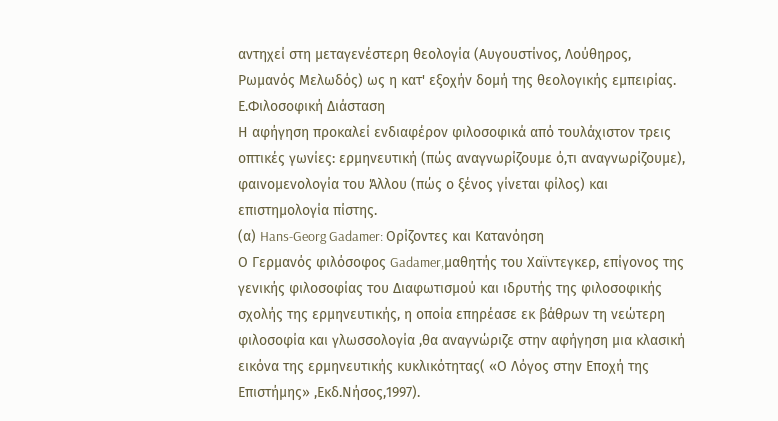αντηχεί στη μεταγενέστερη θεολογία (Αυγουστίνος, Λούθηρος, Ρωμανός Μελωδός) ως η κατ' εξοχήν δομή της θεολογικής εμπειρίας.
Ε.Φιλοσοφική Διάσταση
Η αφήγηση προκαλεί ενδιαφέρον φιλοσοφικά από τουλάχιστον τρεις οπτικές γωνίες: ερμηνευτική (πώς αναγνωρίζουμε ό,τι αναγνωρίζουμε), φαινομενολογία του Άλλου (πώς ο ξένος γίνεται φίλος) και επιστημολογία πίστης.
(α) Hans-Georg Gadamer: Ορίζοντες και Κατανόηση
Ο Γερμανός φιλόσοφος Gadamer,μαθητής του Χαϊντεγκερ, επίγονος της γενικής φιλοσοφίας του Διαφωτισμού και ιδρυτής της φιλοσοφικής σχολής της ερμηνευτικής, η οποία επηρέασε εκ βάθρων τη νεώτερη φιλοσοφία και γλωσσολογία ,θα αναγνώριζε στην αφήγηση μια κλασική εικόνα της ερμηνευτικής κυκλικότητας( «Ο Λόγος στην Εποχή της Επιστήμης» ,Εκδ.Νήσος,1997).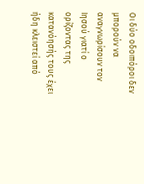Οι δύο οδοιπόροι δεν μπορούν να αναγνωρίσουν τον Ιησού γιατί ο ορίζοντας της κατανόησής τους έχει ήδη κλειστεί από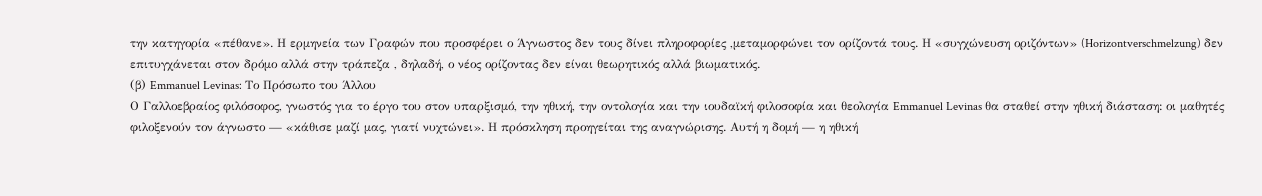την κατηγορία «πέθανε». Η ερμηνεία των Γραφών που προσφέρει ο Άγνωστος δεν τους δίνει πληροφορίες ,μεταμορφώνει τον ορίζοντά τους. Η «συγχώνευση οριζόντων» (Horizontverschmelzung) δεν επιτυγχάνεται στον δρόμο αλλά στην τράπεζα , δηλαδή, ο νέος ορίζοντας δεν είναι θεωρητικός αλλά βιωματικός.
(β) Emmanuel Levinas: Το Πρόσωπο του Άλλου
Ο Γαλλοεβραίος φιλόσοφος, γνωστός για το έργο του στον υπαρξισμό, την ηθική, την οντολογία και την ιουδαϊκή φιλοσοφία και θεολογία Emmanuel Levinas θα σταθεί στην ηθική διάσταση: οι μαθητές φιλοξενούν τον άγνωστο — «κάθισε μαζί μας, γιατί νυχτώνει». Η πρόσκληση προηγείται της αναγνώρισης. Αυτή η δομή — η ηθική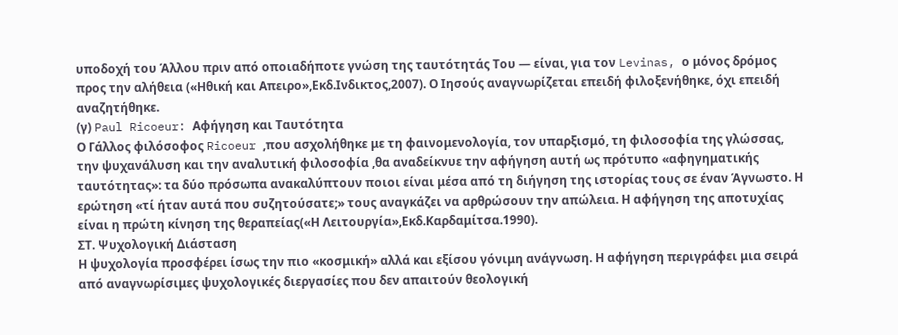υποδοχή του Άλλου πριν από οποιαδήποτε γνώση της ταυτότητάς Του — είναι, για τον Levinas, ο μόνος δρόμος προς την αλήθεια («Ηθική και Απειρο»,Εκδ.Ινδικτος,2007). Ο Ιησούς αναγνωρίζεται επειδή φιλοξενήθηκε, όχι επειδή αναζητήθηκε.
(γ) Paul Ricoeur: Αφήγηση και Ταυτότητα
Ο Γάλλος φιλόσοφος Ricoeur ,που ασχολήθηκε με τη φαινομενολογία, τον υπαρξισμό, τη φιλοσοφία της γλώσσας, την ψυχανάλυση και την αναλυτική φιλοσοφία ,θα αναδείκνυε την αφήγηση αυτή ως πρότυπο «αφηγηματικής ταυτότητας»: τα δύο πρόσωπα ανακαλύπτουν ποιοι είναι μέσα από τη διήγηση της ιστορίας τους σε έναν Άγνωστο. Η ερώτηση «τί ήταν αυτά που συζητούσατε;» τους αναγκάζει να αρθρώσουν την απώλεια. Η αφήγηση της αποτυχίας είναι η πρώτη κίνηση της θεραπείας(«Η Λειτουργία»,Εκδ.Καρδαμίτσα.1990).
ΣΤ. Ψυχολογική Διάσταση
Η ψυχολογία προσφέρει ίσως την πιο «κοσμική» αλλά και εξίσου γόνιμη ανάγνωση. Η αφήγηση περιγράφει μια σειρά από αναγνωρίσιμες ψυχολογικές διεργασίες που δεν απαιτούν θεολογική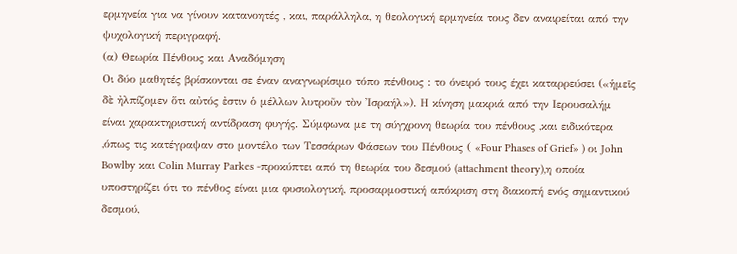ερμηνεία για να γίνουν κατανοητές , και, παράλληλα, η θεολογική ερμηνεία τους δεν αναιρείται από την ψυχολογική περιγραφή.
(α) Θεωρία Πένθους και Αναδόμηση
Οι δύο μαθητές βρίσκονται σε έναν αναγνωρίσιμο τόπο πένθους : το όνειρό τους έχει καταρρεύσει («ἡμεῖς δὲ ἠλπίζομεν ὅτι αὐτός ἐστιν ὁ μέλλων λυτροῦν τὸν Ἰσραήλ»). Η κίνηση μακριά από την Ιερουσαλήμ είναι χαρακτηριστική αντίδραση φυγής. Σύμφωνα με τη σύγχρονη θεωρία του πένθους ,και ειδικότερα ,όπως τις κατέγραψαν στο μοντέλο των Τεσσάρων Φάσεων του Πένθους ( «Four Phases of Grief» ) οι John Bowlby και Colin Murray Parkes -προκύπτει από τη θεωρία του δεσμού (attachment theory),η οποία υποστηρίζει ότι το πένθος είναι μια φυσιολογική, προσαρμοστική απόκριση στη διακοπή ενός σημαντικού δεσμού,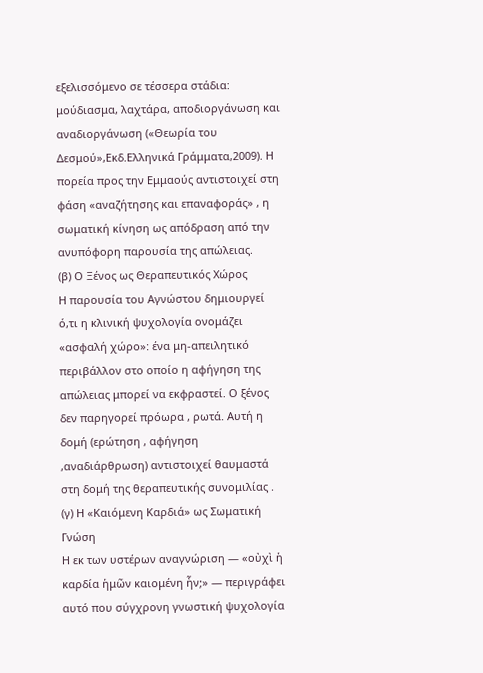εξελισσόμενο σε τέσσερα στάδια: μούδιασμα, λαχτάρα, αποδιοργάνωση και αναδιοργάνωση («Θεωρία του Δεσμού»,Εκδ.Ελληνικά Γράμματα,2009). Η πορεία προς την Εμμαούς αντιστοιχεί στη φάση «αναζήτησης και επαναφοράς» , η σωματική κίνηση ως απόδραση από την ανυπόφορη παρουσία της απώλειας.
(β) Ο Ξένος ως Θεραπευτικός Χώρος
Η παρουσία του Αγνώστου δημιουργεί ό,τι η κλινική ψυχολογία ονομάζει «ασφαλή χώρο»: ένα μη-απειλητικό περιβάλλον στο οποίο η αφήγηση της απώλειας μπορεί να εκφραστεί. Ο ξένος δεν παρηγορεί πρόωρα , ρωτά. Αυτή η δομή (ερώτηση , αφήγηση ,αναδιάρθρωση) αντιστοιχεί θαυμαστά στη δομή της θεραπευτικής συνομιλίας .
(γ) Η «Καιόμενη Καρδιά» ως Σωματική Γνώση
Η εκ των υστέρων αναγνώριση — «οὐχὶ ἡ καρδία ἡμῶν καιομένη ἦν;» — περιγράφει αυτό που σύγχρονη γνωστική ψυχολογία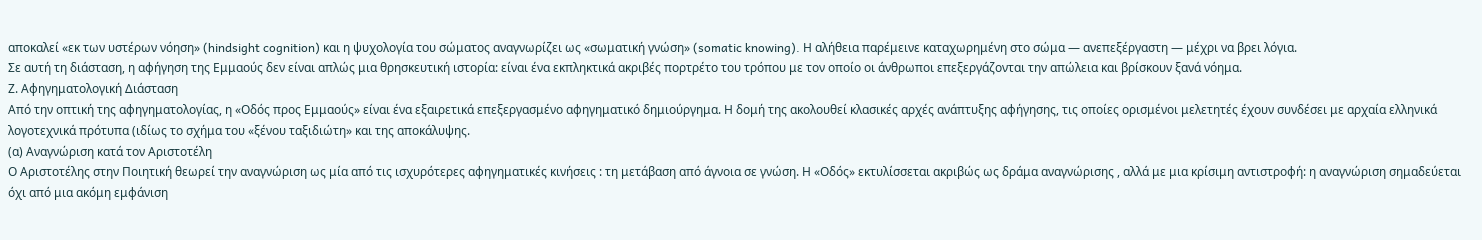αποκαλεί «εκ των υστέρων νόηση» (hindsight cognition) και η ψυχολογία του σώματος αναγνωρίζει ως «σωματική γνώση» (somatic knowing). Η αλήθεια παρέμεινε καταχωρημένη στο σώμα — ανεπεξέργαστη — μέχρι να βρει λόγια.
Σε αυτή τη διάσταση, η αφήγηση της Εμμαούς δεν είναι απλώς μια θρησκευτική ιστορία: είναι ένα εκπληκτικά ακριβές πορτρέτο του τρόπου με τον οποίο οι άνθρωποι επεξεργάζονται την απώλεια και βρίσκουν ξανά νόημα.
Ζ. Αφηγηματολογική Διάσταση
Από την οπτική της αφηγηματολογίας, η «Οδός προς Εμμαούς» είναι ένα εξαιρετικά επεξεργασμένο αφηγηματικό δημιούργημα. Η δομή της ακολουθεί κλασικές αρχές ανάπτυξης αφήγησης, τις οποίες ορισμένοι μελετητές έχουν συνδέσει με αρχαία ελληνικά λογοτεχνικά πρότυπα (ιδίως το σχήμα του «ξένου ταξιδιώτη» και της αποκάλυψης.
(α) Αναγνώριση κατά τον Αριστοτέλη
Ο Αριστοτέλης στην Ποιητική θεωρεί την αναγνώριση ως μία από τις ισχυρότερες αφηγηματικές κινήσεις : τη μετάβαση από άγνοια σε γνώση. Η «Οδός» εκτυλίσσεται ακριβώς ως δράμα αναγνώρισης , αλλά με μια κρίσιμη αντιστροφή: η αναγνώριση σημαδεύεται όχι από μια ακόμη εμφάνιση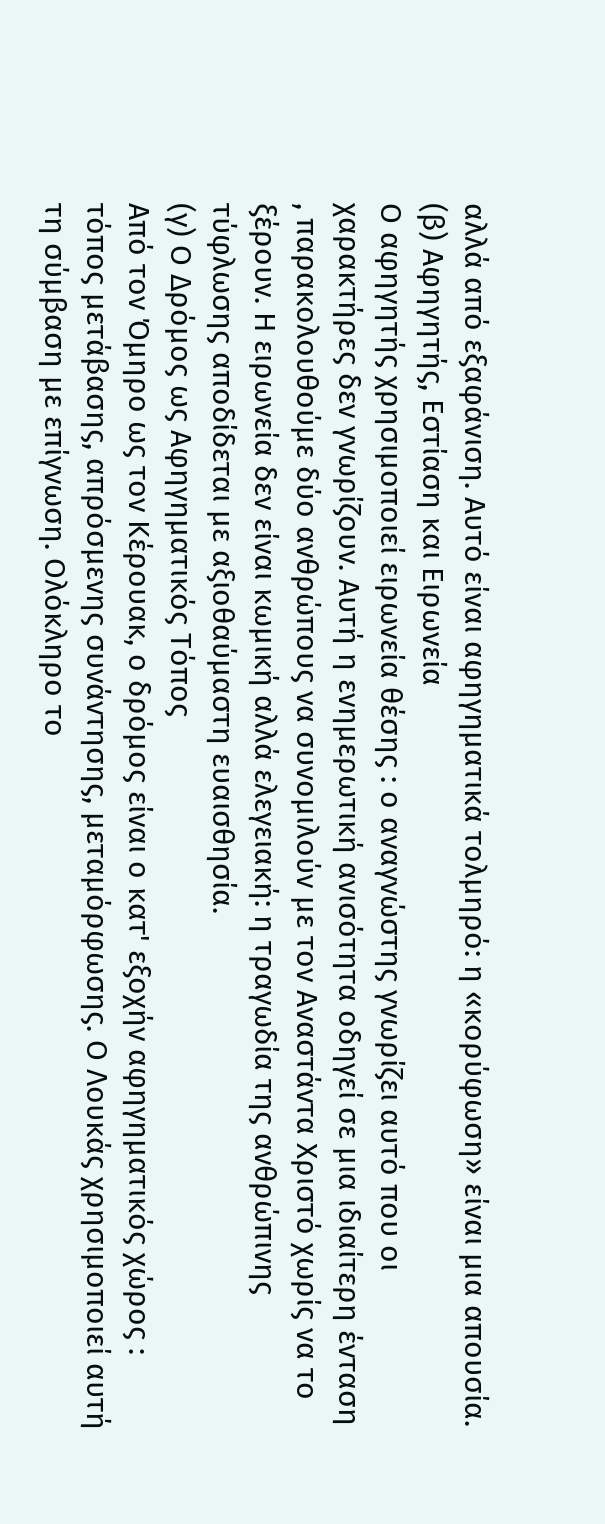αλλά από εξαφάνιση. Αυτό είναι αφηγηματικά τολμηρό: η «κορύφωση» είναι μια απουσία.
(β) Αφηγητής, Εστίαση και Ειρωνεία
Ο αφηγητής χρησιμοποιεί ειρωνεία θέσης : ο αναγνώστης γνωρίζει αυτό που οι χαρακτήρες δεν γνωρίζουν. Αυτή η ενημερωτική ανισότητα οδηγεί σε μια ιδιαίτερη ένταση , παρακολουθούμε δύο ανθρώπους να συνομιλούν με τον Αναστάντα Χριστό χωρίς να το ξέρουν. Η ειρωνεία δεν είναι κωμική αλλά ελεγειακή: η τραγωδία της ανθρώπινης τύφλωσης αποδίδεται με αξιοθαύμαστη ευαισθησία.
(γ) Ο Δρόμος ως Αφηγηματικός Τόπος
Από τον Όμηρο ως τον Κέρουακ, ο δρόμος είναι ο κατ' εξοχήν αφηγηματικός χώρος : τόπος μετάβασης, απρόσμενης συνάντησης, μεταμόρφωσης. Ο Λουκάς χρησιμοποιεί αυτή τη σύμβαση με επίγνωση. Ολόκληρο το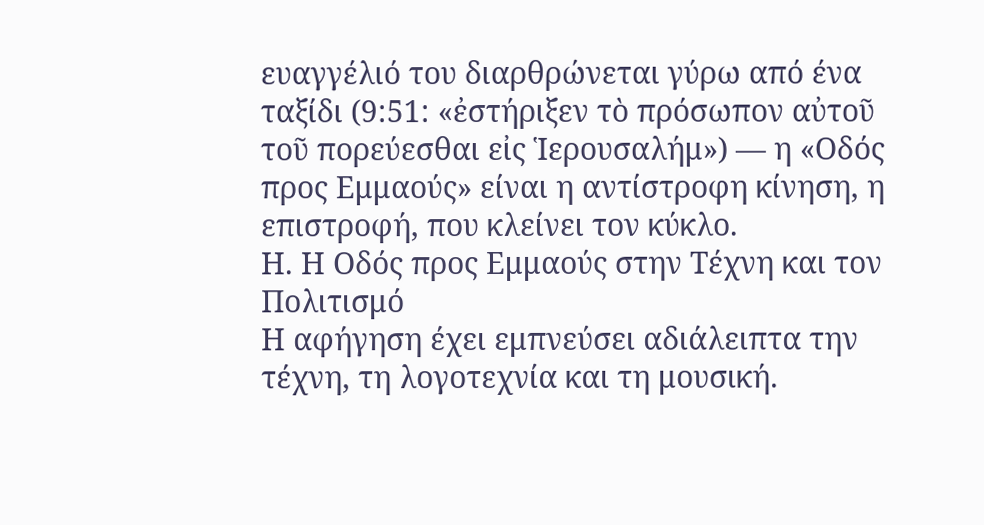ευαγγέλιό του διαρθρώνεται γύρω από ένα ταξίδι (9:51: «ἐστήριξεν τὸ πρόσωπον αὐτοῦ τοῦ πορεύεσθαι εἰς Ἱερουσαλήμ») — η «Οδός προς Εμμαούς» είναι η αντίστροφη κίνηση, η επιστροφή, που κλείνει τον κύκλο.
Η. Η Οδός προς Εμμαούς στην Τέχνη και τον Πολιτισμό
Η αφήγηση έχει εμπνεύσει αδιάλειπτα την τέχνη, τη λογοτεχνία και τη μουσική.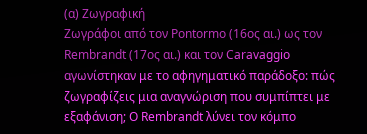(α) Ζωγραφική
Ζωγράφοι από τον Pontormo (16ος αι.) ως τον Rembrandt (17ος αι.) και τον Caravaggio αγωνίστηκαν με το αφηγηματικό παράδοξο: πώς ζωγραφίζεις μια αναγνώριση που συμπίπτει με εξαφάνιση; Ο Rembrandt λύνει τον κόμπο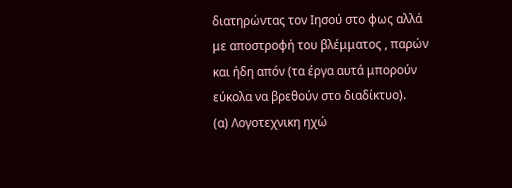διατηρώντας τον Ιησού στο φως αλλά με αποστροφή του βλέμματος , παρών και ήδη απόν (τα έργα αυτά μπορούν εύκολα να βρεθούν στο διαδίκτυο).
(α) Λογοτεχνικη ηχώ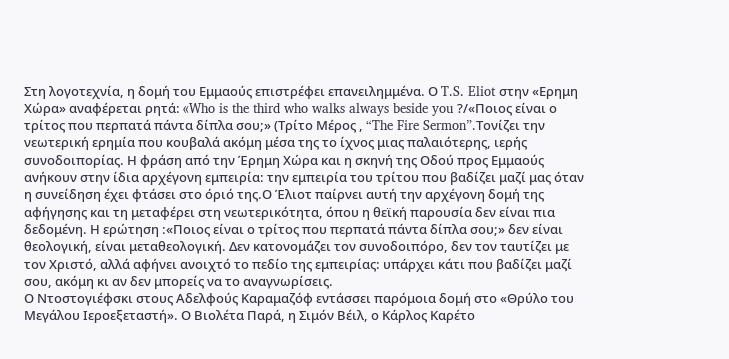Στη λογοτεχνία, η δομή του Εμμαούς επιστρέφει επανειλημμένα. Ο T.S. Eliot στην «Ερημη Χώρα» αναφέρεται ρητά: «Who is the third who walks always beside you ?/«Ποιος είναι ο τρίτος που περπατά πάντα δίπλα σου;» (Τρίτο Μέρος , “The Fire Sermon”.Τονίζει την νεωτερική ερημία που κουβαλά ακόμη μέσα της το ίχνος μιας παλαιότερης, ιερής συνοδοιπορίας. Η φράση από την Έρημη Χώρα και η σκηνή της Οδού προς Εμμαούς ανήκουν στην ίδια αρχέγονη εμπειρία: την εμπειρία του τρίτου που βαδίζει μαζί μας όταν η συνείδηση έχει φτάσει στο όριό της.Ο Έλιοτ παίρνει αυτή την αρχέγονη δομή της αφήγησης και τη μεταφέρει στη νεωτερικότητα, όπου η θεϊκή παρουσία δεν είναι πια δεδομένη. Η ερώτηση :«Ποιος είναι ο τρίτος που περπατά πάντα δίπλα σου;» δεν είναι θεολογική, είναι μεταθεολογική. Δεν κατονομάζει τον συνοδοιπόρο, δεν τον ταυτίζει με τον Χριστό, αλλά αφήνει ανοιχτό το πεδίο της εμπειρίας: υπάρχει κάτι που βαδίζει μαζί σου, ακόμη κι αν δεν μπορείς να το αναγνωρίσεις.
Ο Ντοστογιέφσκι στους Αδελφούς Καραμαζόφ εντάσσει παρόμοια δομή στο «Θρύλο του Μεγάλου Ιεροεξεταστή». Ο Βιολέτα Παρά, η Σιμόν Βέιλ, ο Κάρλος Καρέτο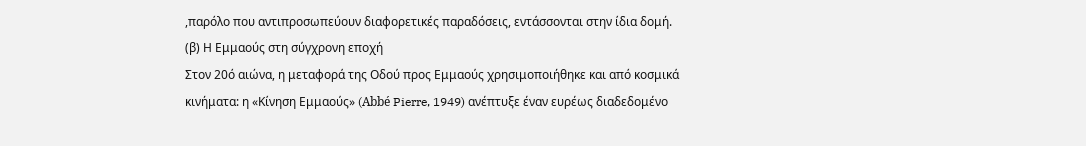,παρόλο που αντιπροσωπεύουν διαφορετικές παραδόσεις, εντάσσονται στην ίδια δομή.
(β) Η Εμμαούς στη σύγχρονη εποχή
Στον 20ό αιώνα, η μεταφορά της Οδού προς Εμμαούς χρησιμοποιήθηκε και από κοσμικά κινήματα: η «Κίνηση Εμμαούς» (Abbé Pierre, 1949) ανέπτυξε έναν ευρέως διαδεδομένο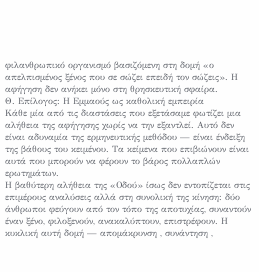φιλανθρωπικό οργανισμό βασιζόμενη στη δομή «ο απελπισμένος ξένος που σε σώζει επειδή τον σώζεις». Η αφήγηση δεν ανήκει μόνο στη θρησκευτική σφαίρα.
Θ. Επίλογος: Η Εμμαούς ως καθολική εμπειρία
Κάθε μία από τις διαστάσεις που εξετάσαμε φωτίζει μια αλήθεια της αφήγησης χωρίς να την εξαντλεί. Αυτό δεν είναι αδυναμία της ερμηνευτικής μεθόδου — είναι ένδειξη της βάθους του κειμένου. Τα κείμενα που επιβιώνουν είναι αυτά που μπορούν να φέρουν το βάρος πολλαπλών ερωτημάτων.
Η βαθύτερη αλήθεια της «Οδού» ίσως δεν εντοπίζεται στις επιμέρους αναλύσεις αλλά στη συνολική της κίνηση: δύο άνθρωποι φεύγουν από τον τόπο της αποτυχίας, συναντούν έναν ξένο, φιλοξενούν, ανακαλύπτουν, επιστρέφουν. Η κυκλική αυτή δομή — απομάκρυνση , συνάντηση ,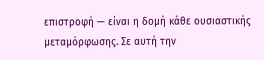επιστροφή — είναι η δομή κάθε ουσιαστικής μεταμόρφωσης. Σε αυτή την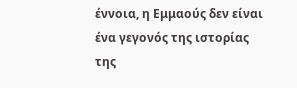έννοια, η Εμμαούς δεν είναι ένα γεγονός της ιστορίας της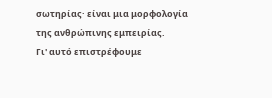σωτηρίας· είναι μια μορφολογία της ανθρώπινης εμπειρίας.
Γι' αυτό επιστρέφουμε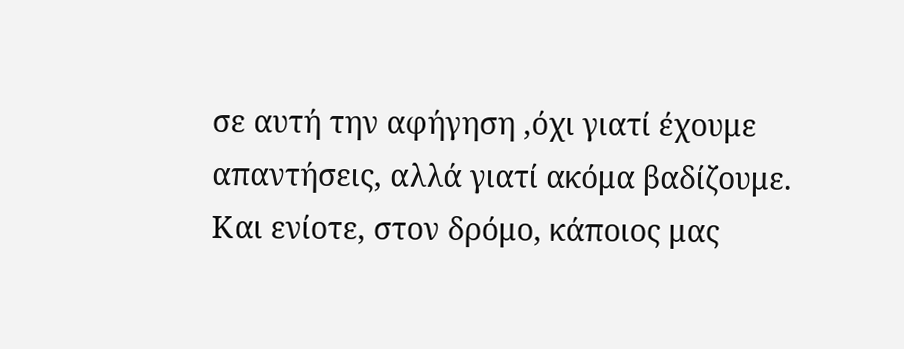σε αυτή την αφήγηση ,όχι γιατί έχουμε απαντήσεις, αλλά γιατί ακόμα βαδίζουμε. Και ενίοτε, στον δρόμο, κάποιος μας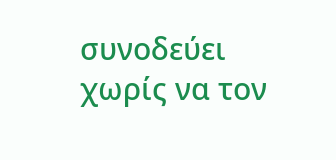συνοδεύει χωρίς να τον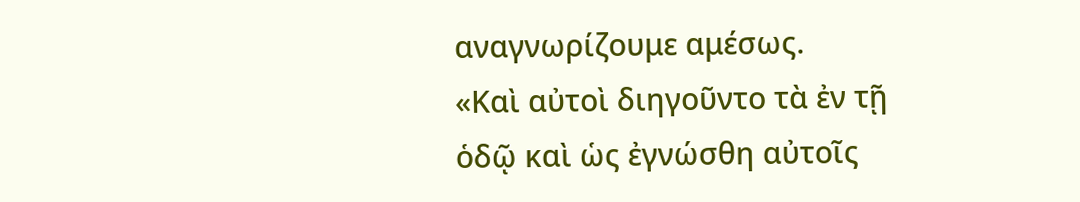αναγνωρίζουμε αμέσως.
«Καὶ αὐτοὶ διηγοῦντο τὰ ἐν τῇ ὁδῷ καὶ ὡς ἐγνώσθη αὐτοῖς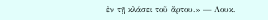ἐν τῇ κλάσει τοῦ ἄρτου.» — Λουκ.